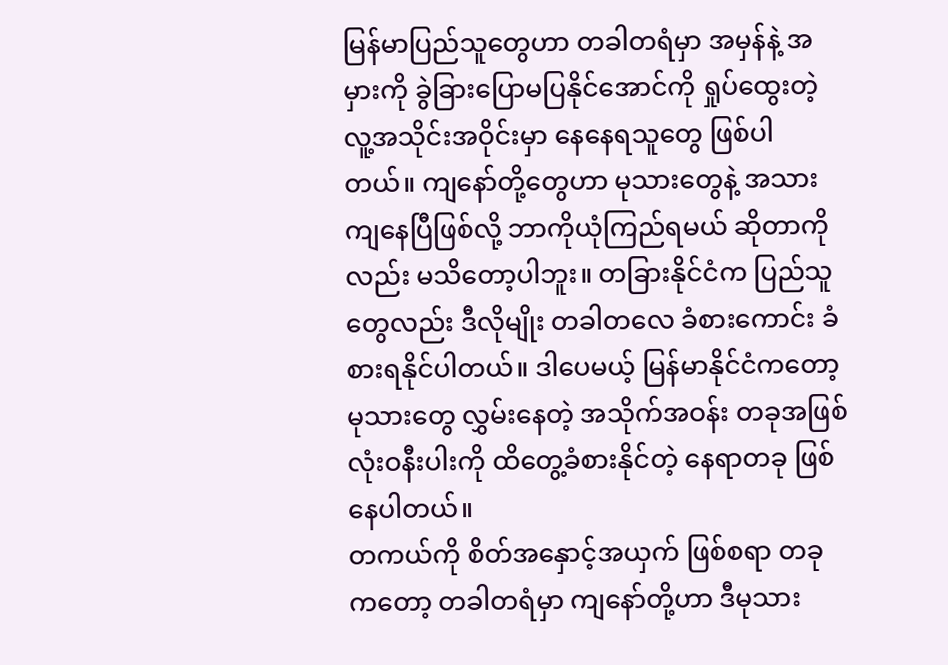မြန်မာပြည်သူတွေဟာ တခါတရံမှာ အမှန်နဲ့ အမှားကို ခွဲခြားပြောမပြနိုင်အောင်ကို ရှုပ်ထွေးတဲ့ လူ့အသိုင်းအဝိုင်းမှာ နေနေရသူတွေ ဖြစ်ပါတယ်။ ကျနော်တို့တွေဟာ မုသားတွေနဲ့ အသားကျနေပြီဖြစ်လို့ ဘာကိုယုံကြည်ရမယ် ဆိုတာကိုလည်း မသိတော့ပါဘူး။ တခြားနိုင်ငံက ပြည်သူတွေလည်း ဒီလိုမျိုး တခါတလေ ခံစားကောင်း ခံစားရနိုင်ပါတယ်။ ဒါပေမယ့် မြန်မာနိုင်ငံကတော့ မုသားတွေ လွှမ်းနေတဲ့ အသိုက်အဝန်း တခုအဖြစ် လုံးဝနီးပါးကို ထိတွေ့ခံစားနိုင်တဲ့ နေရာတခု ဖြစ်နေပါတယ်။
တကယ်ကို စိတ်အနှောင့်အယှက် ဖြစ်စရာ တခုကတော့ တခါတရံမှာ ကျနော်တို့ဟာ ဒီမုသား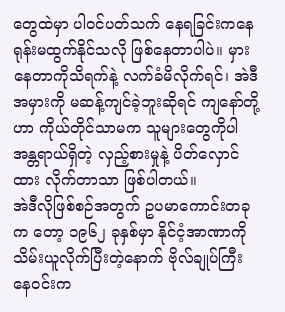တွေထဲမှာ ပါဝင်ပတ်သက် နေရခြင်းကနေ ရုန်းမထွက်နိုင်သလို ဖြစ်နေတာပါပဲ။ မှားနေတာကိုသိရက်နဲ့ လက်ခံမိလိုက်ရင်၊ အဲဒီအမှားကို မဆန့်ကျင်ခဲ့ဘူးဆိုရင် ကျနော်တို့ဟာ ကိုယ်တိုင်သာမက သူများတွေကိုပါ အန္တရာယ်ရှိတဲ့ လှည့်စားမှုနဲ့ ပိတ်လှောင်ထား လိုက်တာသာ ဖြစ်ပါတယ်။
အဲဒီလိုဖြစ်စဉ်အတွက် ဥပမာကောင်းတခုက တော့ ၁၉၆၂ ခုနှစ်မှာ နိုင်ငံ့အာဏာကို သိမ်းယူလိုက်ပြီးတဲ့နောက် ဗိုလ်ချုပ်ကြီး နေဝင်းက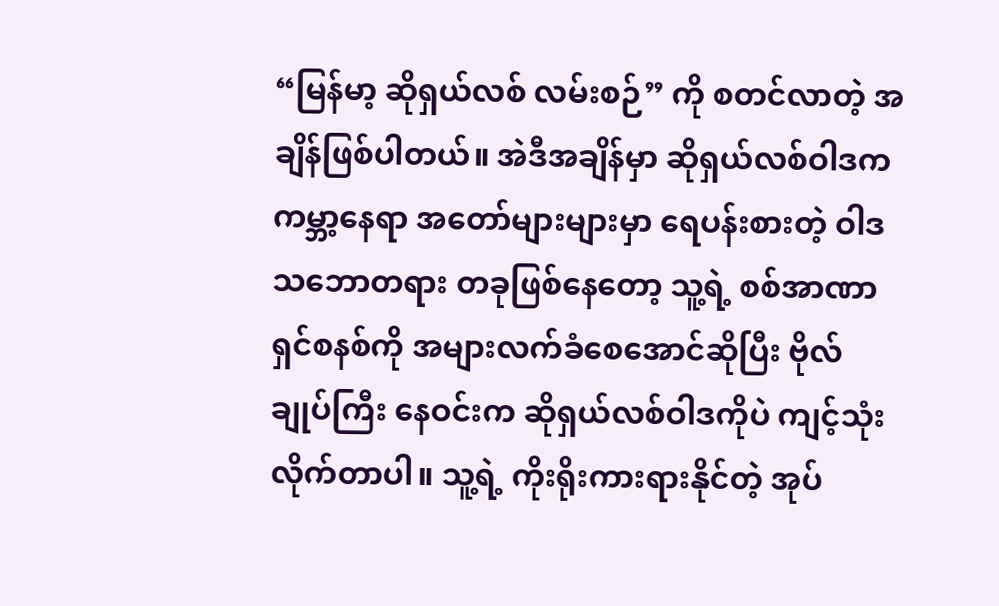“မြန်မာ့ ဆိုရှယ်လစ် လမ်းစဉ်” ကို စတင်လာတဲ့ အချိန်ဖြစ်ပါတယ်။ အဲဒီအချိန်မှာ ဆိုရှယ်လစ်ဝါဒက ကမ္ဘာ့နေရာ အတော်များများမှာ ရေပန်းစားတဲ့ ဝါဒသဘောတရား တခုဖြစ်နေတော့ သူ့ရဲ့ စစ်အာဏာရှင်စနစ်ကို အများလက်ခံစေအောင်ဆိုပြီး ဗိုလ်ချုပ်ကြီး နေဝင်းက ဆိုရှယ်လစ်ဝါဒကိုပဲ ကျင့်သုံးလိုက်တာပါ။ သူ့ရဲ့ ကိုးရိုးကားရားနိုင်တဲ့ အုပ်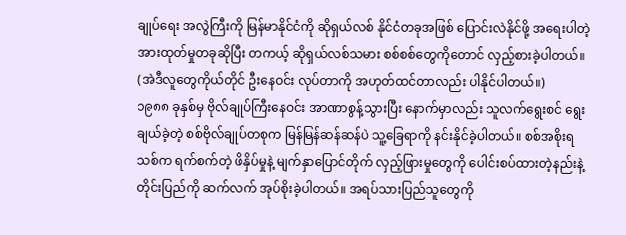ချုပ်ရေး အလွဲကြီးကို မြန်မာနိုင်ငံကို ဆိုရှယ်လစ် နိုင်ငံတခုအဖြစ် ပြောင်းလဲနိုင်ဖို့ အရေးပါတဲ့ အားထုတ်မှုတခုဆိုပြီး တကယ့် ဆိုရှယ်လစ်သမား စစ်စစ်တွေကိုတောင် လှည့်စားခဲ့ပါတယ်။ (အဲဒီလူတွေကိုယ်တိုင် ဦးနေဝင်း လုပ်တာကို အဟုတ်ထင်တာလည်း ပါနိုင်ပါတယ်။)
၁၉၈၈ ခုနှစ်မှ ဗိုလ်ချုပ်ကြီးနေဝင်း အာဏာစွန့်သွားပြီး နောက်မှာလည်း သူလက်ရွေးစင် ရွေးချယ်ခဲ့တဲ့ စစ်ဗိုလ်ချုပ်တစုက မြန်မြန်ဆန်ဆန်ပဲ သူ့ခြေရာကို နင်းနိုင်ခဲ့ပါတယ်။ စစ်အစိုးရသစ်က ရက်စက်တဲ့ ဖိနှိပ်မှုနဲ့ မျက်နှာပြောင်တိုက် လှည့်ဖြားမှုတွေကို ပေါင်းစပ်ထားတဲ့နည်းနဲ့ တိုင်းပြည်ကို ဆက်လက် အုပ်စိုးခဲ့ပါတယ်။ အရပ်သားပြည်သူတွေကို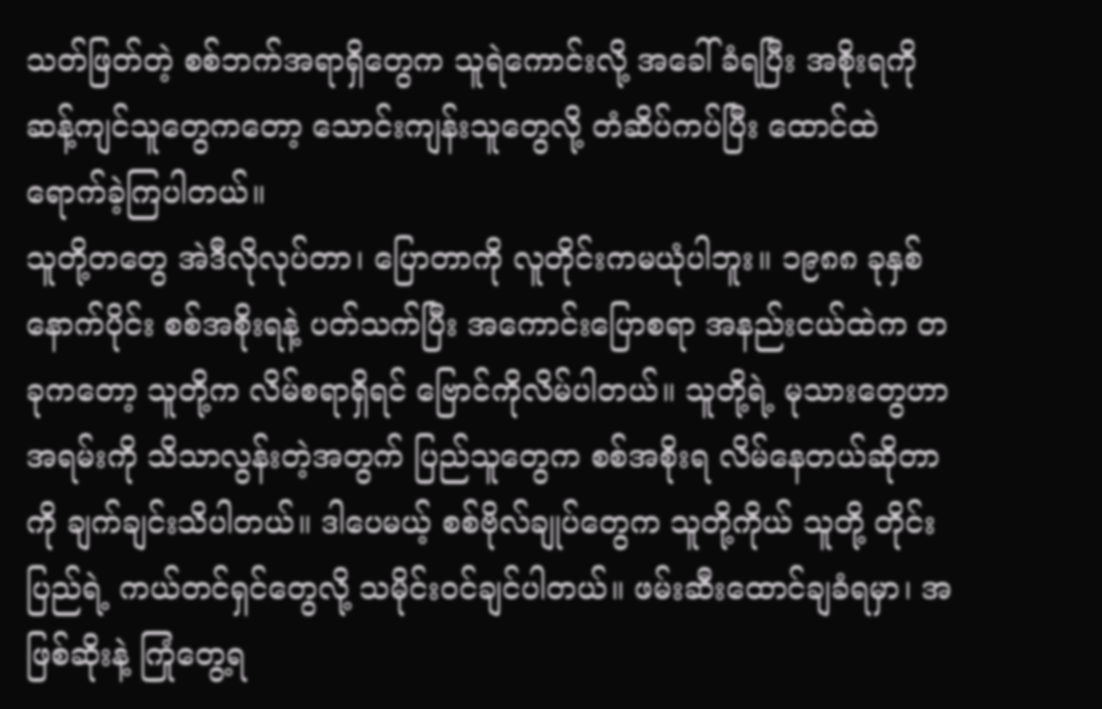သတ်ဖြတ်တဲ့ စစ်ဘက်အရာရှိတွေက သူရဲကောင်းလို့ အခေါ်ခံရပြီး အစိုးရကို ဆန့်ကျင်သူတွေကတော့ သောင်းကျန်းသူတွေလို့ တံဆိပ်ကပ်ပြီး ထောင်ထဲရောက်ခဲ့ကြပါတယ်။
သူတို့တတွေ အဲဒီလိုလုပ်တာ၊ ပြောတာကို လူတိုင်းကမယုံပါဘူး။ ၁၉၈၈ ခုနှစ် နောက်ပိုင်း စစ်အစိုးရနဲ့ ပတ်သက်ပြီး အကောင်းပြောစရာ အနည်းငယ်ထဲက တခုကတော့ သူတို့က လိမ်စရာရှိရင် ဗြောင်ကိုလိမ်ပါတယ်။ သူတို့ရဲ့ မုသားတွေဟာ အရမ်းကို သိသာလွန်းတဲ့အတွက် ပြည်သူတွေက စစ်အစိုးရ လိမ်နေတယ်ဆိုတာကို ချက်ချင်းသိပါတယ်။ ဒါပေမယ့် စစ်ဗိုလ်ချုပ်တွေက သူတို့ကိုယ် သူတို့ တိုင်းပြည်ရဲ့ ကယ်တင်ရှင်တွေလို့ သမိုင်းဝင်ချင်ပါတယ်။ ဖမ်းဆီးထောင်ချခံရမှာ၊ အဖြစ်ဆိုးနဲ့ ကြုံတွေ့ရ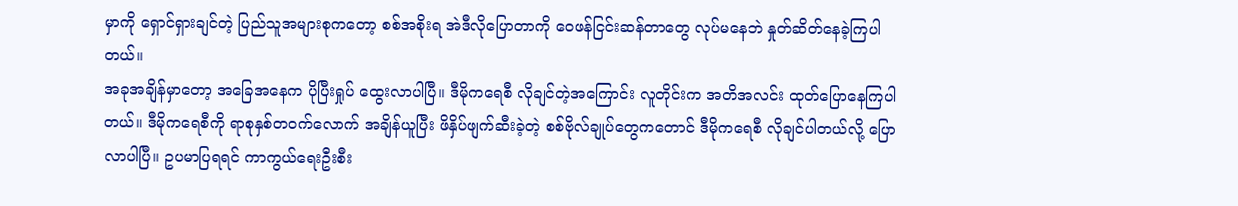မှာကို ရှောင်ရှားချင်တဲ့ ပြည်သူအများစုကတော့ စစ်အစိုးရ အဲဒီလိုပြောတာကို ဝေဖန်ငြင်းဆန်တာတွေ လုပ်မနေဘဲ နှုတ်ဆိတ်နေခဲ့ကြပါတယ်။
အခုအချိန်မှာတော့ အခြေအနေက ပိုပြီးရှုပ် ထွေးလာပါပြီ။ ဒီမိုကရေစီ လိုချင်တဲ့အကြောင်း လူတိုင်းက အတိအလင်း ထုတ်ပြောနေကြပါတယ်။ ဒီမိုကရေစီကို ရာစုနှစ်တဝက်လောက် အချိန်ယူပြီး ဖိနှိပ်ဖျက်ဆီးခဲ့တဲ့ စစ်ဗိုလ်ချုပ်တွေကတောင် ဒီမိုကရေစီ လိုချင်ပါတယ်လို့ ပြောလာပါပြီ။ ဥပမာပြရရင် ကာကွယ်ရေးဦးစီး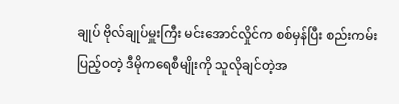ချုပ် ဗိုလ်ချုပ်မှူးကြီး မင်းအောင်လှိုင်က စစ်မှန်ပြီး စည်းကမ်းပြည့်ဝတဲ့ ဒီမိုကရေစီမျိုးကို သူလိုချင်တဲ့အ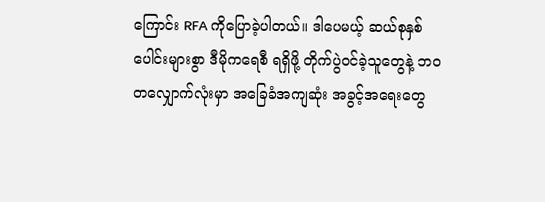ကြောင်း RFA ကိုပြောခဲ့ပါတယ်။ ဒါပေမယ့် ဆယ်စုနှစ်ပေါင်းများစွာ ဒီမိုကရေစီ ရရှိဖို့ တိုက်ပွဲဝင်ခဲ့သူတွေနဲ့ ဘဝတလျှောက်လုံးမှာ အခြေခံအကျဆုံး အခွင့်အရေးတွေ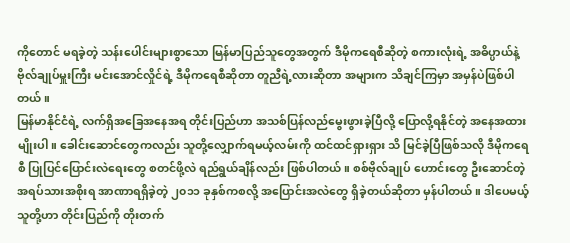ကိုတောင် မရခဲ့တဲ့ သန်းပေါင်းများစွာသော မြန်မာပြည်သူတွေအတွက် ဒီမိုကရေစီဆိုတဲ့ စကားလုံးရဲ့ အဓိပ္ပာယ်နဲ့ ဗိုလ်ချုပ်မှူးကြီး မင်းအောင်လှိုင်ရဲ့ ဒီမိုကရေစီဆိုတာ တူညီရဲ့လားဆိုတာ အများက သိချင်ကြမှာ အမှန်ပဲဖြစ်ပါတယ်။
မြန်မာနိုင်ငံရဲ့ လက်ရှိအခြေအနေအရ တိုင်းပြည်ဟာ အသစ်ပြန်လည်မွေးဖွားခဲ့ပြီလို့ ပြောလို့ရနိုင်တဲ့ အနေအထားမျိုးပါ။ ခေါင်းဆောင်တွေကလည်း သူတို့လျှောက်ရမယ့်လမ်းကို ထင်ထင်ရှားရှား သိ မြင်ခဲ့ပြီဖြစ်သလို ဒီမိုကရေစီ ပြုပြင်ပြောင်းလဲရေးတွေ စတင်ဖို့လဲ ရည်ရွယ်ချိန်လည်း ဖြစ်ပါတယ်။ စစ်ဗိုလ်ချုပ် ဟောင်းတွေ ဦးဆောင်တဲ့ အရပ်သားအစိုးရ အာဏာရရှိခဲ့တဲ့ ၂၀၁၁ ခုနှစ်ကစလို့ အပြောင်းအလဲတွေ ရှိခဲ့တယ်ဆိုတာ မှန်ပါတယ်။ ဒါပေမယ့် သူတို့ဟာ တိုင်းပြည်ကို တိုးတက်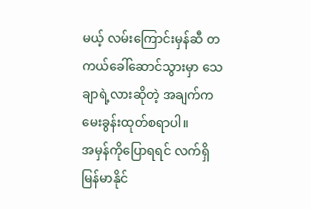မယ့် လမ်းကြောင်းမှန်ဆီ တကယ်ခေါ်ဆောင်သွားမှာ သေချာရဲ့လားဆိုတဲ့ အချက်က မေးခွန်းထုတ်စရာပါ။
အမှန်ကိုပြောရရင် လက်ရှိ မြန်မာနိုင်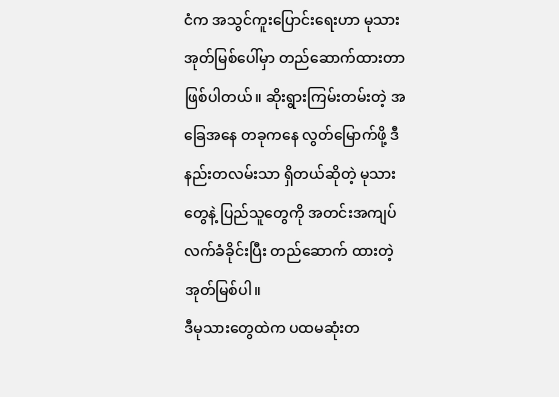ငံက အသွင်ကူးပြောင်းရေးဟာ မုသားအုတ်မြစ်ပေါ်မှာ တည်ဆောက်ထားတာ ဖြစ်ပါတယ်။ ဆိုးရွားကြမ်းတမ်းတဲ့ အခြေအနေ တခုကနေ လွတ်မြောက်ဖို့ ဒီနည်းတလမ်းသာ ရှိတယ်ဆိုတဲ့ မုသားတွေနဲ့ ပြည်သူတွေကို အတင်းအကျပ် လက်ခံခိုင်းပြီး တည်ဆောက် ထားတဲ့ အုတ်မြစ်ပါ။
ဒီမုသားတွေထဲက ပထမဆုံးတ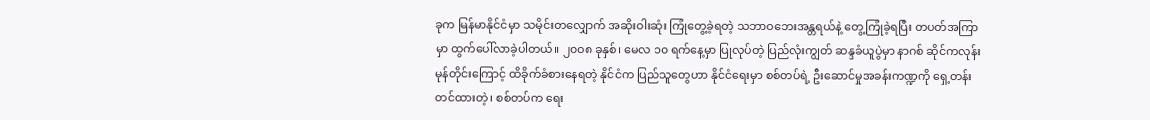ခုက မြန်မာနိုင်ငံမှာ သမိုင်းတလျှောက် အဆိုးဝါးဆုံး ကြုံတွေ့ခဲ့ရတဲ့ သဘာဝဘေးအန္တရယ်နဲ့ တွေ့ကြုံခဲ့ရပြီး တပတ်အကြာမှာ ထွက်ပေါ်လာခဲ့ပါတယ်။ ၂၀ဝ၈ ခုနှစ်၊ မေလ ၁၀ ရက်နေ့မှာ ပြုလုပ်တဲ့ ပြည်လုံးကျွတ် ဆန္ဒခံယူပွဲမှာ နာဂစ် ဆိုင်ကလုန်း မုန်တိုင်းကြောင့် ထိခိုက်ခံစားနေရတဲ့ နိုင်ငံက ပြည်သူတွေဟာ နိုင်ငံရေးမှာ စစ်တပ်ရဲ့ ဦးဆောင်မှုအခန်းကဏ္ဍကို ရှေ့တန်းတင်ထားတဲ့၊ စစ်တပ်က ရေး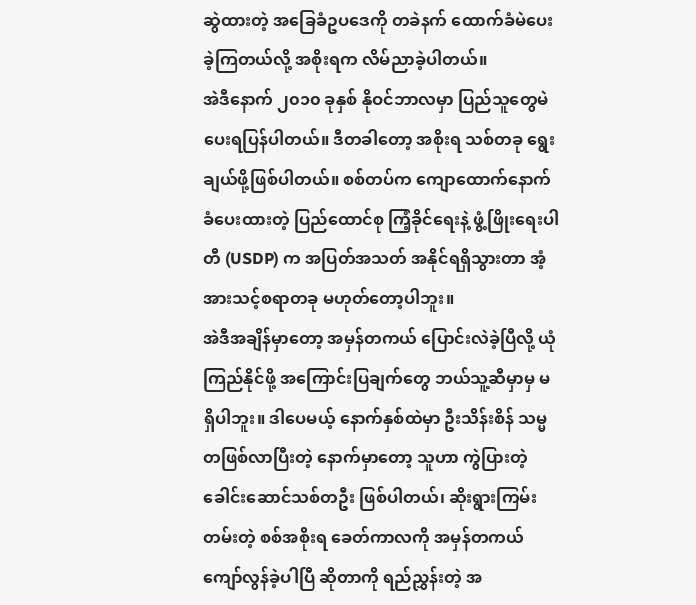ဆွဲထားတဲ့ အခြေခံဥပဒေကို တခဲနက် ထောက်ခံမဲပေးခဲ့ကြတယ်လို့ အစိုးရက လိမ်ညာခဲ့ပါတယ်။
အဲဒီနောက် ၂၀၁၀ ခုနှစ် နိုဝင်ဘာလမှာ ပြည်သူတွေမဲပေးရပြန်ပါတယ်။ ဒီတခါတော့ အစိုးရ သစ်တခု ရွေးချယ်ဖို့ဖြစ်ပါတယ်။ စစ်တပ်က ကျောထောက်နောက်ခံပေးထားတဲ့ ပြည်ထောင်စု ကြံ့ခိုင်ရေးနဲ့ ဖွံ့ဖြိုးရေးပါတီ (USDP) က အပြတ်အသတ် အနိုင်ရရှိသွားတာ အံ့အားသင့်စရာတခု မဟုတ်တော့ပါဘူး။
အဲဒီအချိန်မှာတော့ အမှန်တကယ် ပြောင်းလဲခဲ့ပြီလို့ ယုံကြည်နိုင်ဖို့ အကြောင်းပြချက်တွေ ဘယ်သူ့ဆီမှာမှ မရှိပါဘူး။ ဒါပေမယ့် နောက်နှစ်ထဲမှာ ဦးသိန်းစိန် သမ္မတဖြစ်လာပြီးတဲ့ နောက်မှာတော့ သူဟာ ကွဲပြားတဲ့ ခေါင်းဆောင်သစ်တဦး ဖြစ်ပါတယ်၊ ဆိုးရွားကြမ်းတမ်းတဲ့ စစ်အစိုးရ ခေတ်ကာလကို အမှန်တကယ် ကျော်လွန်ခဲ့ပါပြီ ဆိုတာကို ရည်ညွှန်းတဲ့ အ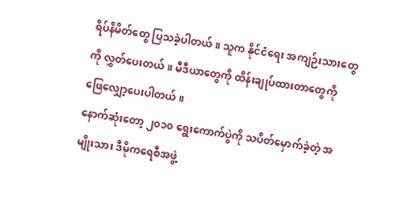ရိပ်နိမိတ်တွေ ပြသခဲ့ပါတယ်။ သူက နိုင်ငံရေး အကျဉ်းသားတွေကို လွှတ်ပေးတယ်။ မီဒီယာတွေကို ထိန်းချုပ်ထားတာတွေကို ဖြေလျှော့ပေးပါတယ်။
နောက်ဆုံးတော့ ၂၀၁၀ ရွေးကောက်ပွဲကို သပိတ်မှောက်ခဲ့တဲ့ အမျိုးသား ဒီမိုကရေစီအဖွဲ့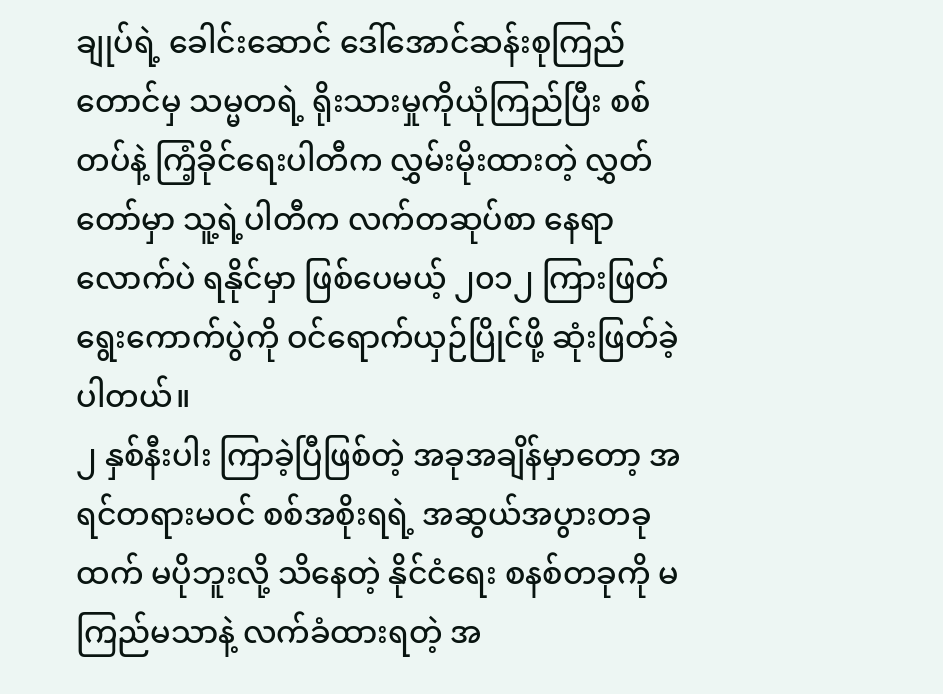ချုပ်ရဲ့ ခေါင်းဆောင် ဒေါ်အောင်ဆန်းစုကြည်တောင်မှ သမ္မတရဲ့ ရိုးသားမှုကိုယုံကြည်ပြီး စစ်တပ်နဲ့ ကြံ့ခိုင်ရေးပါတီက လွှမ်းမိုးထားတဲ့ လွှတ်တော်မှာ သူ့ရဲ့ပါတီက လက်တဆုပ်စာ နေရာလောက်ပဲ ရနိုင်မှာ ဖြစ်ပေမယ့် ၂၀၁၂ ကြားဖြတ်ရွေးကောက်ပွဲကို ဝင်ရောက်ယှဉ်ပြိုင်ဖို့ ဆုံးဖြတ်ခဲ့ပါတယ်။
၂ နှစ်နီးပါး ကြာခဲ့ပြီဖြစ်တဲ့ အခုအချိန်မှာတော့ အရင်တရားမဝင် စစ်အစိုးရရဲ့ အဆွယ်အပွားတခုထက် မပိုဘူးလို့ သိနေတဲ့ နိုင်ငံရေး စနစ်တခုကို မကြည်မသာနဲ့ လက်ခံထားရတဲ့ အ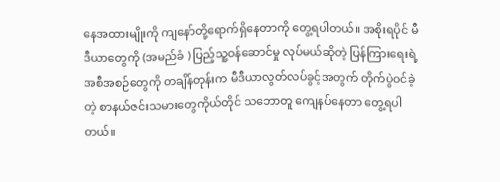နေအထားမျိုးကို ကျနော်တို့ရောက်ရှိနေတာကို တွေ့ရပါတယ်။ အစိုးရပိုင် မီဒီယာတွေကို (အမည်ခံ ) ပြည့်သူ့ဝန်ဆောင်မှု လုပ်မယ်ဆိုတဲ့ ပြန်ကြားရေးရဲ့ အစီအစဉ်တွေကို တချိန်တုန်းက မီဒီယာလွတ်လပ်ခွင့်အတွက် တိုက်ပွဲဝင်ခဲ့တဲ့ စာနယ်ဇင်းသမားတွေကိုယ်တိုင် သဘောတူ ကျေနပ်နေတာ တွေ့ရပါတယ်။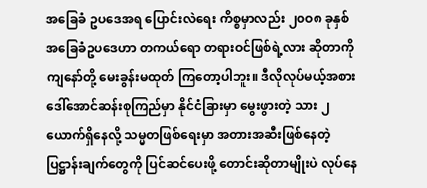အခြေခံ ဥပဒေအရ ပြောင်းလဲရေး ကိစ္စမှာလည်း ၂၀ဝ၈ ခုနှစ် အခြေခံဥပဒေဟာ တကယ်ရော တရားဝင်ဖြစ်ရဲ့လား ဆိုတာကို ကျနော်တို့ မေးခွန်းမထုတ် ကြတော့ပါဘူး။ ဒီလိုလုပ်မယ့်အစား ဒေါ်အောင်ဆန်းစုကြည်မှာ နိုင်ငံခြားမှာ မွေးဖွားတဲ့ သား ၂ ယောက်ရှိနေလို့ သမ္မတဖြစ်ရေးမှာ အတားအဆီးဖြစ်နေတဲ့ ပြဋ္ဌာန်းချက်တွေကို ပြင်ဆင်ပေးဖို့ တောင်းဆိုတာမျိုးပဲ လုပ်နေ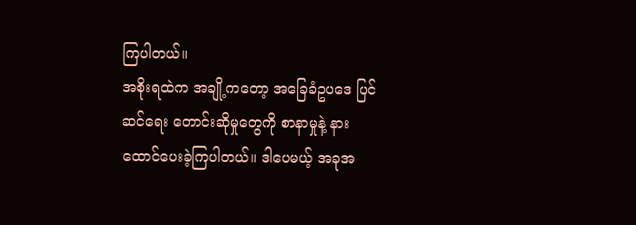ကြပါတယ်။
အစိုးရထဲက အချို့ကတော့ အခြေခံဥပဒေ ပြင်ဆင်ရေး တောင်းဆိုမှုတွေကို စာနာမှုနဲ့ နား ထောင်ပေးခဲ့ကြပါတယ်။ ဒါပေမယ့် အခုအ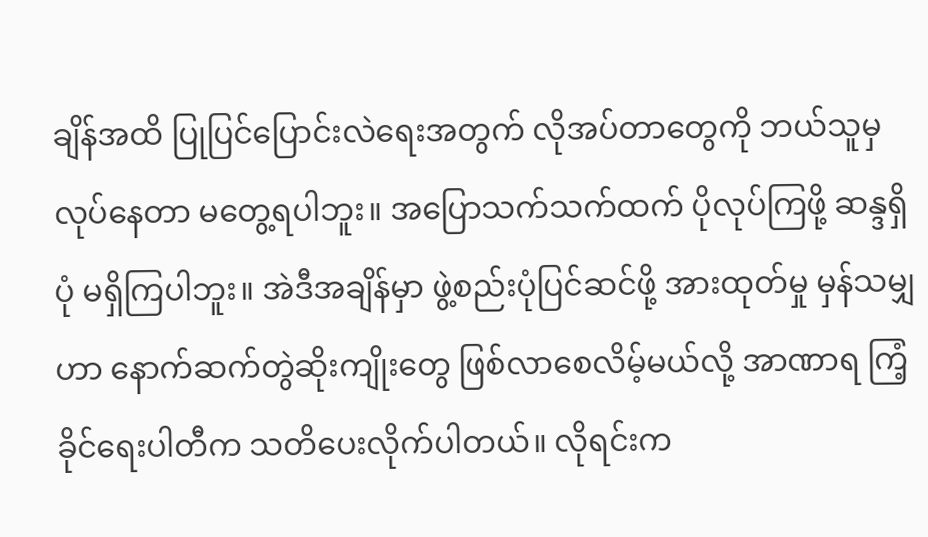ချိန်အထိ ပြုပြင်ပြောင်းလဲရေးအတွက် လိုအပ်တာတွေကို ဘယ်သူမှလုပ်နေတာ မတွေ့ရပါဘူး။ အပြောသက်သက်ထက် ပိုလုပ်ကြဖို့ ဆန္ဒရှိပုံ မရှိကြပါဘူး။ အဲဒီအချိန်မှာ ဖွဲ့စည်းပုံပြင်ဆင်ဖို့ အားထုတ်မှု မှန်သမျှဟာ နောက်ဆက်တွဲဆိုးကျိုးတွေ ဖြစ်လာစေလိမ့်မယ်လို့ အာဏာရ ကြံ့ခိုင်ရေးပါတီက သတိပေးလိုက်ပါတယ်။ လိုရင်းက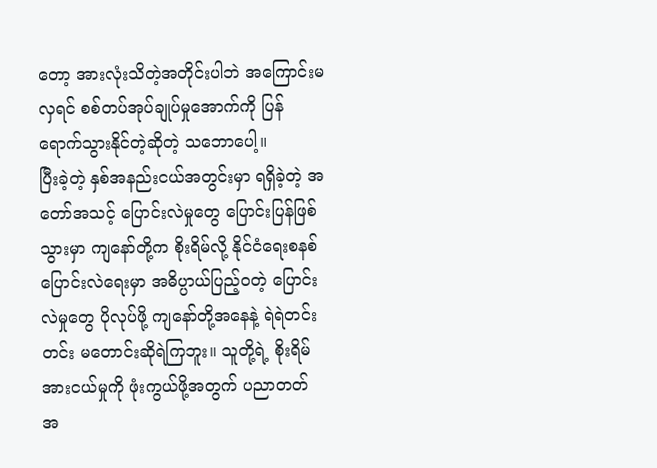တော့ အားလုံးသိတဲ့အတိုင်းပါဘဲ အကြောင်းမလှရင် စစ်တပ်အုပ်ချုပ်မှုအောက်ကို ပြန်ရောက်သွားနိုင်တဲ့ဆိုတဲ့ သဘောပေါ့။
ပြီးခဲ့တဲ့ နှစ်အနည်းငယ်အတွင်းမှာ ရရှိခဲ့တဲ့ အတော်အသင့် ပြောင်းလဲမှုတွေ ပြောင်းပြန်ဖြစ်သွားမှာ ကျနော်တို့က စိုးရိမ်လို့ နိုင်ငံရေးစနစ် ပြောင်းလဲရေးမှာ အဓိပ္ပာယ်ပြည့်ဝတဲ့ ပြောင်းလဲမှုတွေ ပိုလုပ်ဖို့ ကျနော်တို့အနေနဲ့ ရဲရဲတင်းတင်း မတောင်းဆိုရဲကြဘူး။ သူတို့ရဲ့ စိုးရိမ်အားငယ်မှုကို ဖုံးကွယ်ဖို့အတွက် ပညာတတ် အ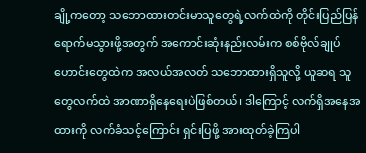ချို့ကတော့ သဘောထားတင်းမာသူတွေရဲ့လက်ထဲကို တိုင်းပြည်ပြန်ရောက်မသွားဖို့အတွက် အကောင်းဆုံးနည်းလမ်းက စစ်ဗိုလ်ချုပ်ဟောင်းတွေထဲက အလယ်အလတ် သဘောထားရှိသူလို့ ယူဆရ သူတွေလက်ထဲ အာဏာရှိနေရေးပဲဖြစ်တယ်၊ ဒါကြောင့် လက်ရှိအနေအထားကို လက်ခံသင့်ကြောင်း ရှင်းပြဖို့ အားထုတ်ခဲ့ကြပါ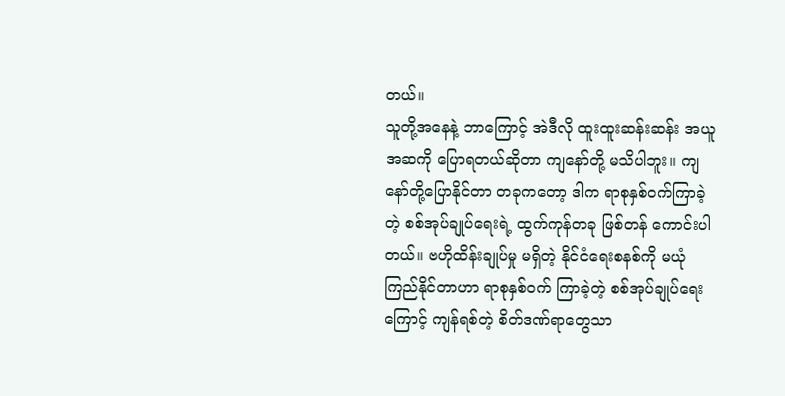တယ်။
သူတို့အနေနဲ့ ဘာကြောင့် အဲဒီလို ထူးထူးဆန်းဆန်း အယူအဆကို ပြောရတယ်ဆိုတာ ကျနော်တို့ မသိပါဘူး။ ကျနော်တို့ပြောနိုင်တာ တခုကတော့ ဒါက ရာစုနှစ်ဝက်ကြာခဲ့တဲ့ စစ်အုပ်ချုပ်ရေးရဲ့ ထွက်ကုန်တခု ဖြစ်တန် ကောင်းပါတယ်။ ဗဟိုထိန်းချုပ်မှု မရှိတဲ့ နိုင်ငံရေးစနစ်ကို မယုံကြည်နိုင်တာဟာ ရာစုနှစ်ဝက် ကြာခဲ့တဲ့ စစ်အုပ်ချုပ်ရေးကြောင့် ကျန်ရစ်တဲ့ စိတ်ဒဏ်ရာတွေသာ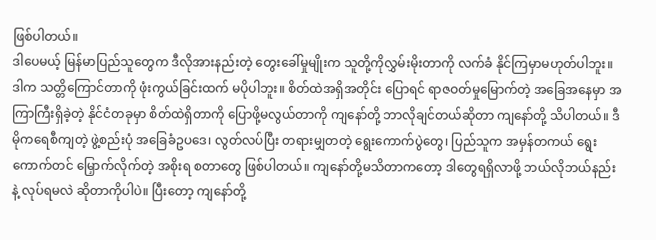ဖြစ်ပါတယ်။
ဒါပေမယ့် မြန်မာပြည်သူတွေက ဒီလိုအားနည်းတဲ့ တွေးခေါ်မှုမျိုးက သူတို့ကိုလွှမ်းမိုးတာကို လက်ခံ နိုင်ကြမှာမဟုတ်ပါဘူး။ ဒါက သတ္တိကြောင်တာကို ဖုံးကွယ်ခြင်းထက် မပိုပါဘူး။ စိတ်ထဲအရှိအတိုင်း ပြောရင် ရာဇဝတ်မှုမြောက်တဲ့ အခြေအနေမှာ အကြာကြီးရှိခဲ့တဲ့ နိုင်ငံတခုမှာ စိတ်ထဲရှိတာကို ပြောဖို့မလွယ်တာကို ကျနော်တို့ ဘာလိုချင်တယ်ဆိုတာ ကျနော်တို့ သိပါတယ်။ ဒီမိုကရေစီကျတဲ့ ဖွဲ့စည်းပုံ အခြေခံဥပဒေ၊ လွတ်လပ်ပြီး တရားမျှတတဲ့ ရွေးကောက်ပွဲတွေ၊ ပြည်သူက အမှန်တကယ် ရွေးကောက်တင် မြှောက်လိုက်တဲ့ အစိုးရ စတာတွေ ဖြစ်ပါတယ်။ ကျနော်တို့မသိတာကတော့ ဒါတွေရရှိလာဖို့ ဘယ်လိုဘယ်နည်းနဲ့ လုပ်ရမလဲ ဆိုတာကိုပါပဲ။ ပြီးတော့ ကျနော်တို့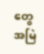တွေ အမြဲ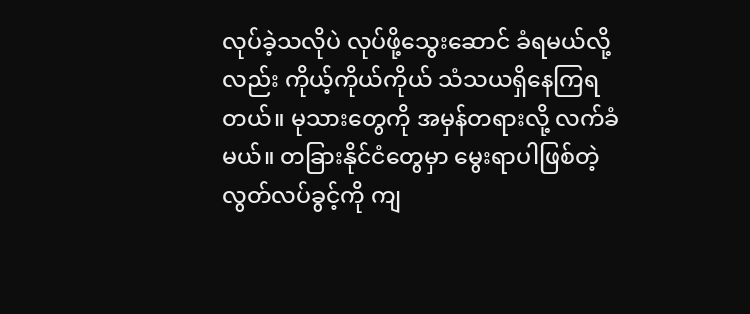လုပ်ခဲ့သလိုပဲ လုပ်ဖို့သွေးဆောင် ခံရမယ်လို့လည်း ကိုယ့်ကိုယ်ကိုယ် သံသယရှိနေကြရတယ်။ မုသားတွေကို အမှန်တရားလို့ လက်ခံမယ်။ တခြားနိုင်ငံတွေမှာ မွေးရာပါဖြစ်တဲ့ လွတ်လပ်ခွင့်ကို ကျ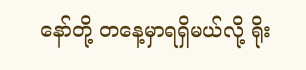နော်တို့ တနေ့မှာရရှိမယ်လို့ ရိုး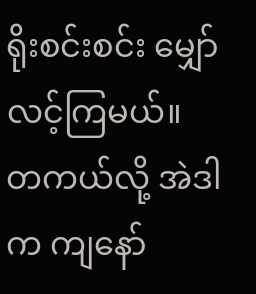ရိုးစင်းစင်း မျှော်လင့်ကြမယ်။
တကယ်လို့ အဲဒါက ကျနော်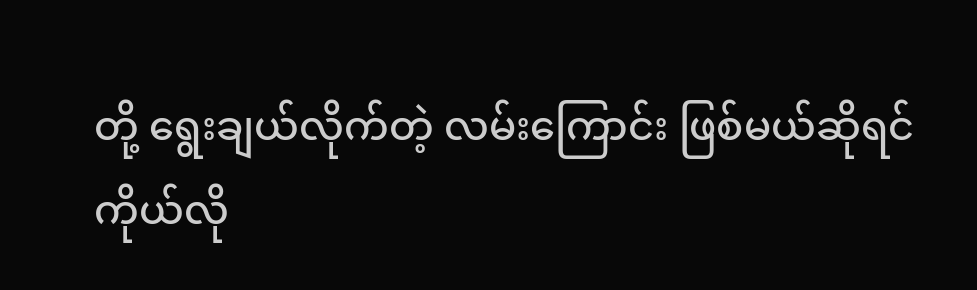တို့ ရွေးချယ်လိုက်တဲ့ လမ်းကြောင်း ဖြစ်မယ်ဆိုရင် ကိုယ်လို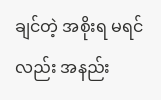ချင်တဲ့ အစိုးရ မရင်လည်း အနည်း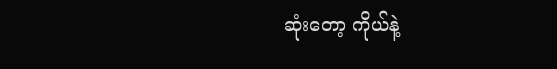ဆုံးတော့ ကိုယ်နဲ့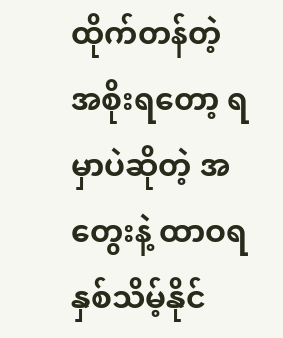ထိုက်တန်တဲ့ အစိုးရတော့ ရမှာပဲဆိုတဲ့ အတွေးနဲ့ ထာဝရ နှစ်သိမ့်နိုင်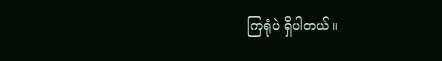ကြရုံပဲ ရှိပါတယ်။